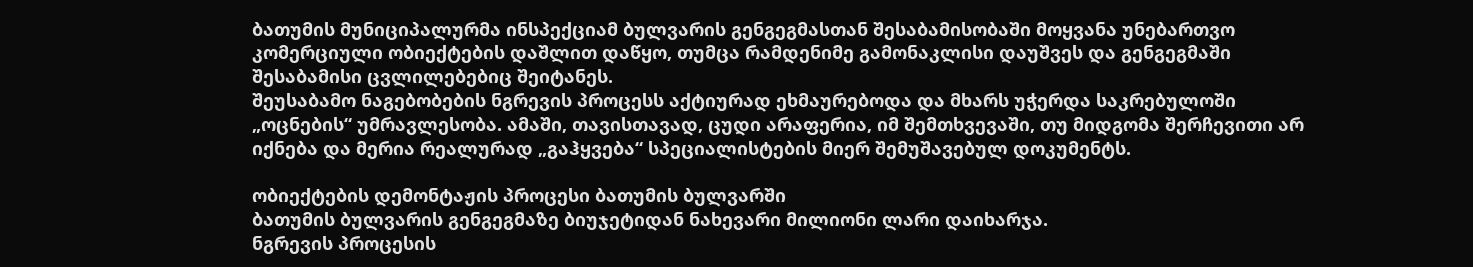ბათუმის მუნიციპალურმა ინსპექციამ ბულვარის გენგეგმასთან შესაბამისობაში მოყვანა უნებართვო კომერციული ობიექტების დაშლით დაწყო, თუმცა რამდენიმე გამონაკლისი დაუშვეს და გენგეგმაში შესაბამისი ცვლილებებიც შეიტანეს.
შეუსაბამო ნაგებობების ნგრევის პროცესს აქტიურად ეხმაურებოდა და მხარს უჭერდა საკრებულოში „ოცნების“ უმრავლესობა. ამაში, თავისთავად, ცუდი არაფერია, იმ შემთხვევაში, თუ მიდგომა შერჩევითი არ იქნება და მერია რეალურად „გაჰყვება“ სპეციალისტების მიერ შემუშავებულ დოკუმენტს.

ობიექტების დემონტაჟის პროცესი ბათუმის ბულვარში
ბათუმის ბულვარის გენგეგმაზე ბიუჯეტიდან ნახევარი მილიონი ლარი დაიხარჯა.
ნგრევის პროცესის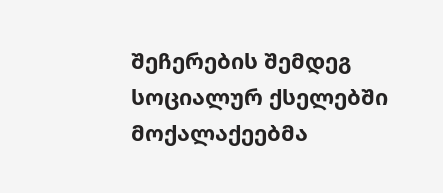შეჩერების შემდეგ სოციალურ ქსელებში მოქალაქეებმა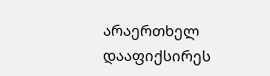არაერთხელ დააფიქსირეს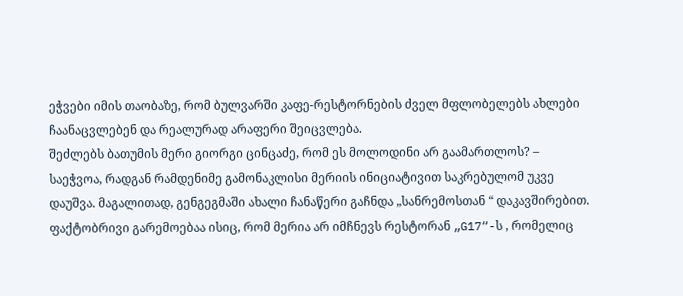ეჭვები იმის თაობაზე, რომ ბულვარში კაფე-რესტორნების ძველ მფლობელებს ახლები ჩაანაცვლებენ და რეალურად არაფერი შეიცვლება.
შეძლებს ბათუმის მერი გიორგი ცინცაძე, რომ ეს მოლოდინი არ გაამართლოს? – საეჭვოა, რადგან რამდენიმე გამონაკლისი მერიის ინიციატივით საკრებულომ უკვე დაუშვა. მაგალითად, გენგეგმაში ახალი ჩანაწერი გაჩნდა „სანრემოსთან “ დაკავშირებით. ფაქტობრივი გარემოებაა ისიც, რომ მერია არ იმჩნევს რესტორან „G17“-ს , რომელიც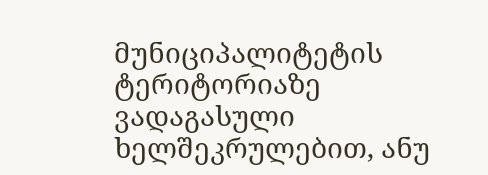მუნიციპალიტეტის ტერიტორიაზე ვადაგასული ხელშეკრულებით, ანუ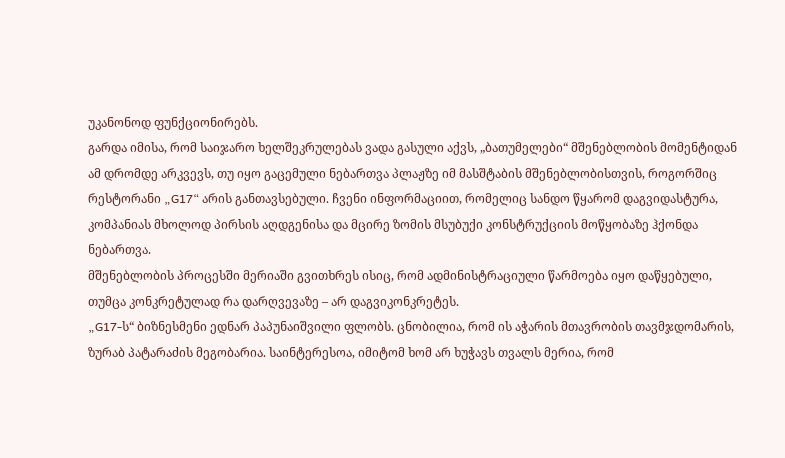უკანონოდ ფუნქციონირებს.
გარდა იმისა, რომ საიჯარო ხელშეკრულებას ვადა გასული აქვს, „ბათუმელები“ მშენებლობის მომენტიდან ამ დრომდე არკვევს, თუ იყო გაცემული ნებართვა პლაჟზე იმ მასშტაბის მშენებლობისთვის, როგორშიც რესტორანი „G17“ არის განთავსებული. ჩვენი ინფორმაციით, რომელიც სანდო წყარომ დაგვიდასტურა, კომპანიას მხოლოდ პირსის აღდგენისა და მცირე ზომის მსუბუქი კონსტრუქციის მოწყობაზე ჰქონდა ნებართვა.
მშენებლობის პროცესში მერიაში გვითხრეს ისიც, რომ ადმინისტრაციული წარმოება იყო დაწყებული, თუმცა კონკრეტულად რა დარღვევაზე – არ დაგვიკონკრეტეს.
„G17-ს“ ბიზნესმენი ედნარ პაპუნაიშვილი ფლობს. ცნობილია, რომ ის აჭარის მთავრობის თავმჯდომარის, ზურაბ პატარაძის მეგობარია. საინტერესოა, იმიტომ ხომ არ ხუჭავს თვალს მერია, რომ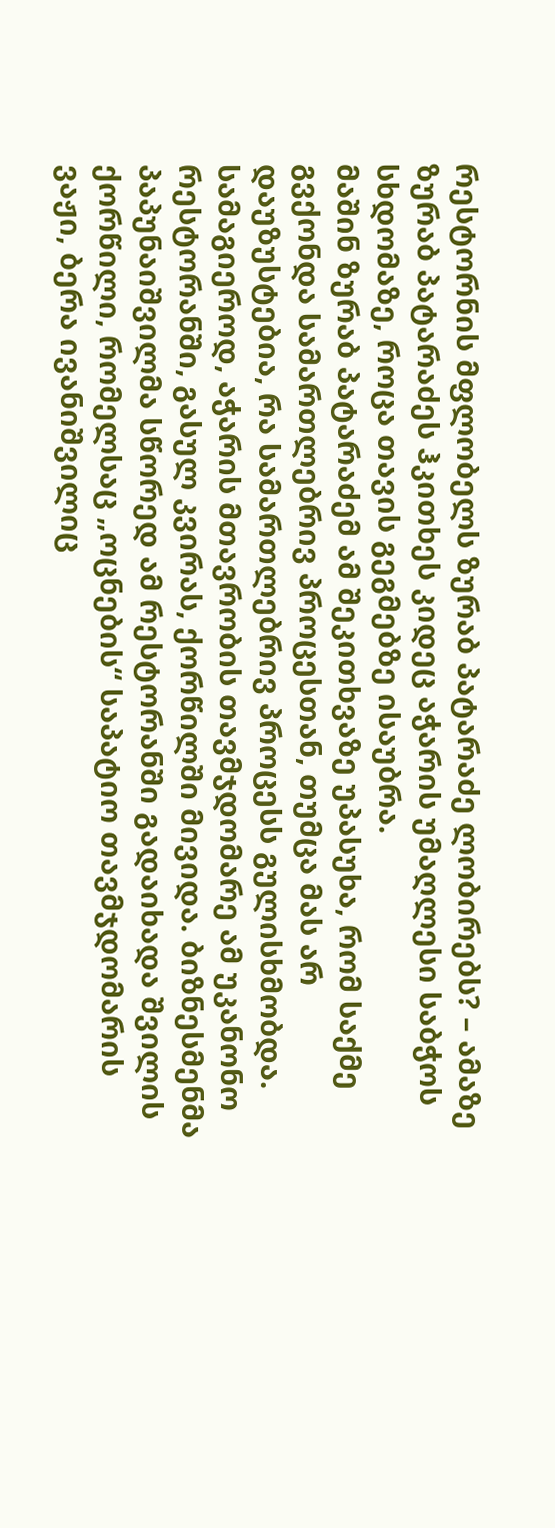რესტორნის მფლობელს ზურაბ პატარაძე ლობირებს? – ამაზე ზურაბ პატარაძეს ჰკითხეს კიდეც აჭარის უმაღლესი საბჭოს სხდომაზე, როცა თავის გეგმებზე ისაუბრა.
მაშინ ზურაბ პატარაძემ ამ შეკითხვაზე უპასუხა, რომ საქმე გვქონდა სამართლებრივ პროცესთან, თუმცა მას არ დაუზუსტებია, რა სამართლებრივ პროცესს გულისხმობდა.
სამაგიეროდ, აჭარის მთავრობის თავმჯდომარე ამ უკანონო რესტორანში, გასულ კვირას, ქორწილში მივიდა. ბიზნესმენმა პაპუნაიშვილმა სწორედ ამ რესტორანში გადაიხადა შვილის ქორწილი, რომელსაც „ოცნების“ საპატიო თავმჯდომარის ვაჟი, ბერა ივანიშვილიც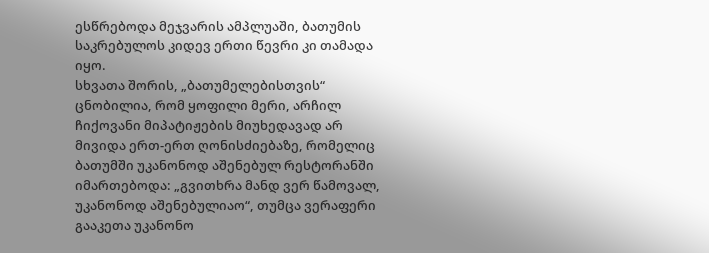ესწრებოდა მეჯვარის ამპლუაში, ბათუმის საკრებულოს კიდევ ერთი წევრი კი თამადა იყო.
სხვათა შორის, „ბათუმელებისთვის“ ცნობილია, რომ ყოფილი მერი, არჩილ ჩიქოვანი მიპატიჟების მიუხედავად არ მივიდა ერთ-ერთ ღონისძიებაზე, რომელიც ბათუმში უკანონოდ აშენებულ რესტორანში იმართებოდა: „გვითხრა მანდ ვერ წამოვალ, უკანონოდ აშენებულიაო“, თუმცა ვერაფერი გააკეთა უკანონო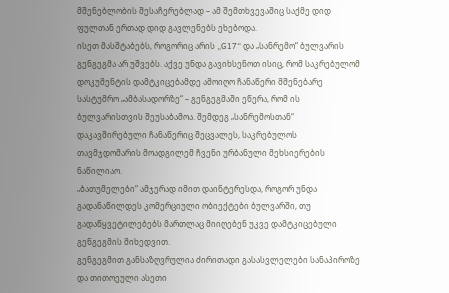მშენებლობის შესაჩერებლად – ამ შემთხვევაშიც საქმე დიდ ფულთან ერთად დიდ გავლენებს ეხებოდა.
ისეთ მასშტაბებს, როგორიც არის „G17“ და „სანრემო“ ბულვარის გენგეგმა არ უშვებს. აქვე უნდა გავიხსენოთ ისიც, რომ საკრებულომ დოკუმენტის დამტკიცებამდე ამოიღო ჩანაწერი მშენებარე სასტუმრო „ამბასადორზე“ – გენგეგმაში ეწერა, რომ ის ბულვარისთვის შეუსაბამოა. შემდეგ „სანრემოსთან“ დაკავშირებული ჩანაწერიც შეცვალეს, საკრებულოს თავმჯდომარის მოადგილემ ჩვენი ურბანული მეხსიერების ნაწილიაო.
„ბათუმელები“ ამჯერად იმით დაინტერესდა, როგორ უნდა გადანაწილდეს კომერციული ობიექტები ბულვარში, თუ გადაწყვეტილებებს მართლაც მიიღებენ უკვე დამტკიცებული გენგეგმის მიხედვით.
გენგეგმით განსაზღვრულია ძირითადი გასასვლელები სანაპიროზე და თითოეული ასეთი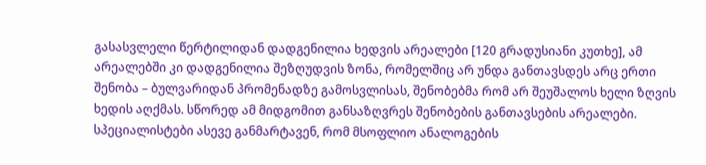გასასვლელი წერტილიდან დადგენილია ხედვის არეალები [120 გრადუსიანი კუთხე], ამ არეალებში კი დადგენილია შეზღუდვის ზონა, რომელშიც არ უნდა განთავსდეს არც ერთი შენობა – ბულვარიდან პრომენადზე გამოსვლისას, შენობებმა რომ არ შეუშალოს ხელი ზღვის ხედის აღქმას. სწორედ ამ მიდგომით განსაზღვრეს შენობების განთავსების არეალები.
სპეციალისტები ასევე განმარტავენ, რომ მსოფლიო ანალოგების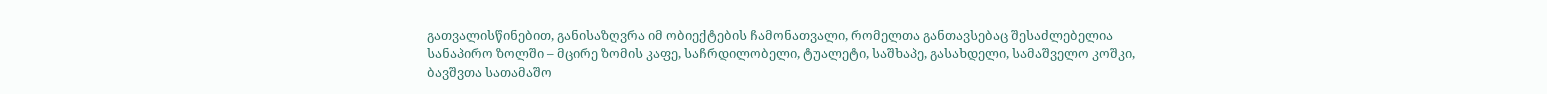გათვალისწინებით, განისაზღვრა იმ ობიექტების ჩამონათვალი, რომელთა განთავსებაც შესაძლებელია სანაპირო ზოლში – მცირე ზომის კაფე, საჩრდილობელი, ტუალეტი, საშხაპე, გასახდელი, სამაშველო კოშკი, ბავშვთა სათამაშო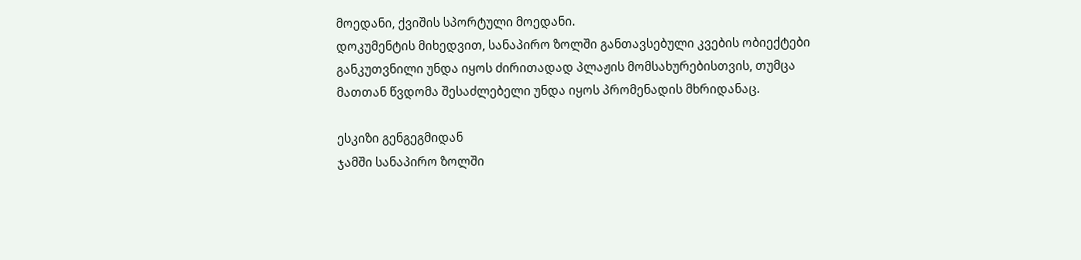მოედანი, ქვიშის სპორტული მოედანი.
დოკუმენტის მიხედვით, სანაპირო ზოლში განთავსებული კვების ობიექტები განკუთვნილი უნდა იყოს ძირითადად პლაჟის მომსახურებისთვის, თუმცა მათთან წვდომა შესაძლებელი უნდა იყოს პრომენადის მხრიდანაც.

ესკიზი გენგეგმიდან
ჯამში სანაპირო ზოლში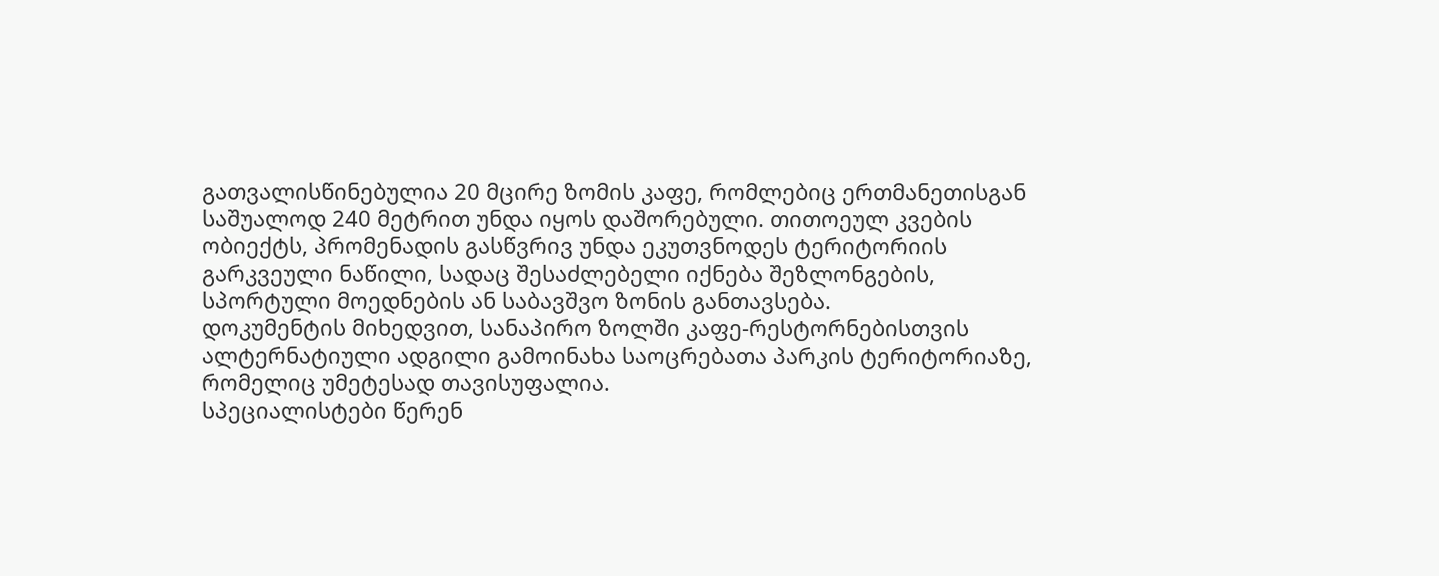გათვალისწინებულია 20 მცირე ზომის კაფე, რომლებიც ერთმანეთისგან საშუალოდ 240 მეტრით უნდა იყოს დაშორებული. თითოეულ კვების ობიექტს, პრომენადის გასწვრივ უნდა ეკუთვნოდეს ტერიტორიის გარკვეული ნაწილი, სადაც შესაძლებელი იქნება შეზლონგების, სპორტული მოედნების ან საბავშვო ზონის განთავსება.
დოკუმენტის მიხედვით, სანაპირო ზოლში კაფე-რესტორნებისთვის ალტერნატიული ადგილი გამოინახა საოცრებათა პარკის ტერიტორიაზე, რომელიც უმეტესად თავისუფალია.
სპეციალისტები წერენ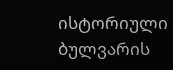ისტორიული ბულვარის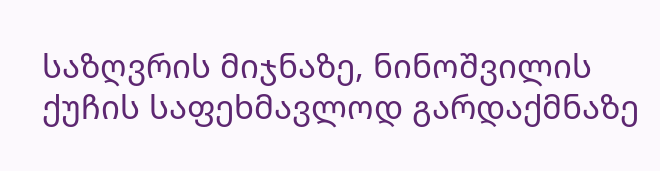საზღვრის მიჯნაზე, ნინოშვილის ქუჩის საფეხმავლოდ გარდაქმნაზე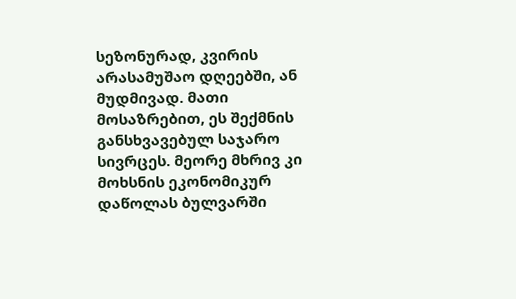სეზონურად, კვირის არასამუშაო დღეებში, ან მუდმივად. მათი მოსაზრებით, ეს შექმნის განსხვავებულ საჯარო სივრცეს. მეორე მხრივ კი მოხსნის ეკონომიკურ დაწოლას ბულვარში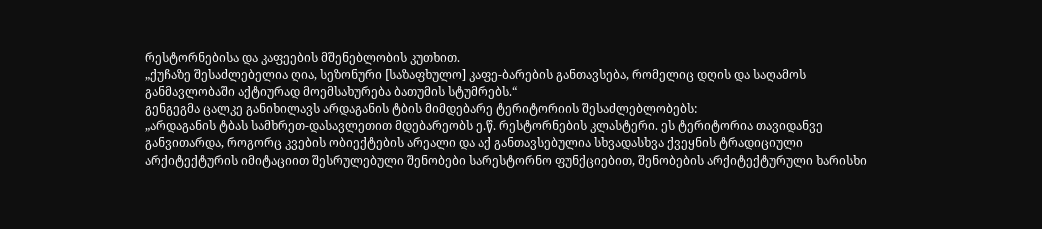რესტორნებისა და კაფეების მშენებლობის კუთხით.
„ქუჩაზე შესაძლებელია ღია, სეზონური [საზაფხულო] კაფე-ბარების განთავსება, რომელიც დღის და საღამოს განმავლობაში აქტიურად მოემსახურება ბათუმის სტუმრებს.“
გენგეგმა ცალკე განიხილავს არდაგანის ტბის მიმდებარე ტერიტორიის შესაძლებლობებს:
„არდაგანის ტბას სამხრეთ-დასავლეთით მდებარეობს ე.წ. რესტორნების კლასტერი. ეს ტერიტორია თავიდანვე განვითარდა, როგორც კვების ობიექტების არეალი და აქ განთავსებულია სხვადასხვა ქვეყნის ტრადიციული არქიტექტურის იმიტაციით შესრულებული შენობები სარესტორნო ფუნქციებით, შენობების არქიტექტურული ხარისხი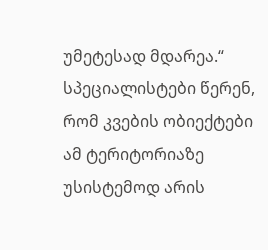უმეტესად მდარეა.“
სპეციალისტები წერენ, რომ კვების ობიექტები ამ ტერიტორიაზე უსისტემოდ არის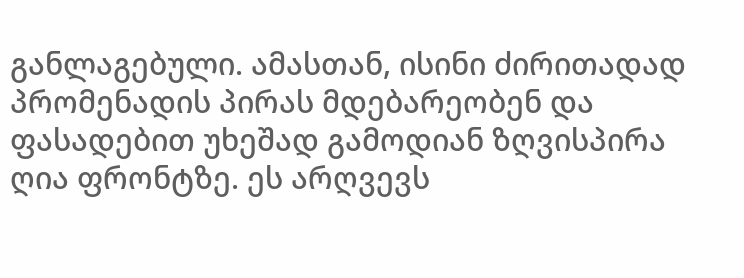განლაგებული. ამასთან, ისინი ძირითადად პრომენადის პირას მდებარეობენ და ფასადებით უხეშად გამოდიან ზღვისპირა ღია ფრონტზე. ეს არღვევს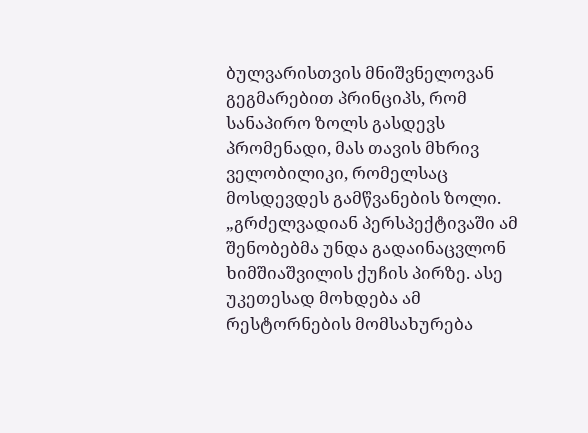ბულვარისთვის მნიშვნელოვან გეგმარებით პრინციპს, რომ სანაპირო ზოლს გასდევს პრომენადი, მას თავის მხრივ ველობილიკი, რომელსაც მოსდევდეს გამწვანების ზოლი.
„გრძელვადიან პერსპექტივაში ამ შენობებმა უნდა გადაინაცვლონ ხიმშიაშვილის ქუჩის პირზე. ასე უკეთესად მოხდება ამ რესტორნების მომსახურება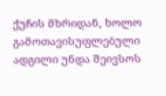ქუჩის მხრიდან, ხოლო გამოთავისუფლებული ადგილი უნდა შეივსოს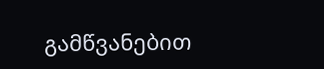გამწვანებით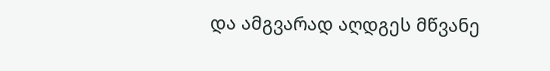და ამგვარად აღდგეს მწვანე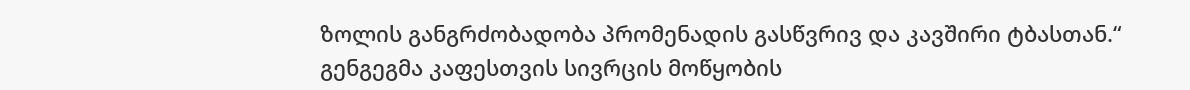ზოლის განგრძობადობა პრომენადის გასწვრივ და კავშირი ტბასთან.“
გენგეგმა კაფესთვის სივრცის მოწყობის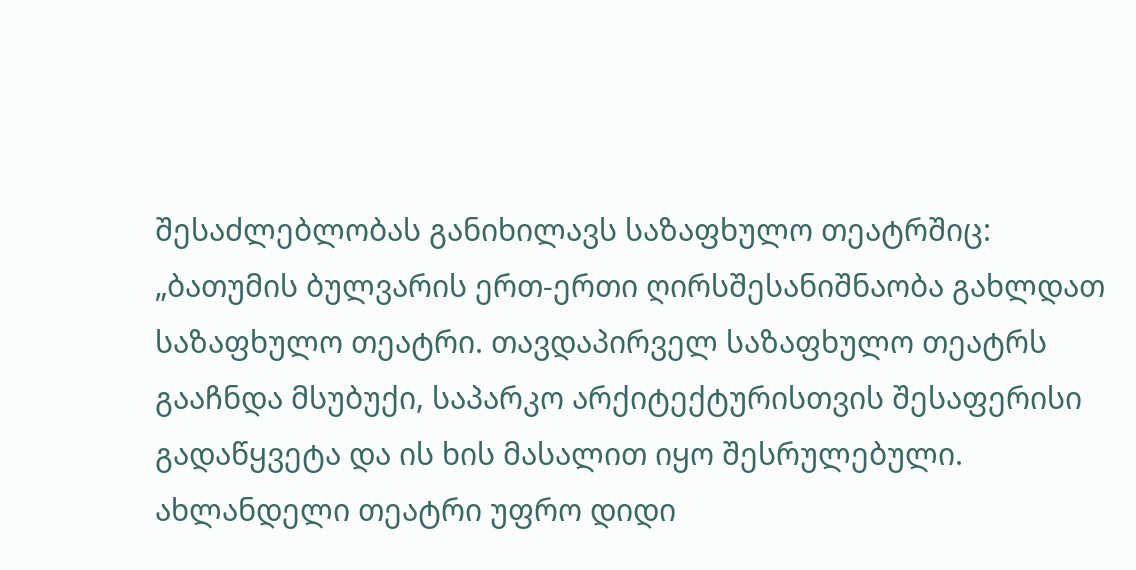შესაძლებლობას განიხილავს საზაფხულო თეატრშიც:
„ბათუმის ბულვარის ერთ-ერთი ღირსშესანიშნაობა გახლდათ საზაფხულო თეატრი. თავდაპირველ საზაფხულო თეატრს გააჩნდა მსუბუქი, საპარკო არქიტექტურისთვის შესაფერისი გადაწყვეტა და ის ხის მასალით იყო შესრულებული. ახლანდელი თეატრი უფრო დიდი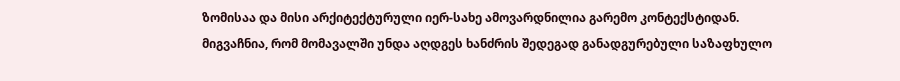ზომისაა და მისი არქიტექტურული იერ-სახე ამოვარდნილია გარემო კონტექსტიდან.
მიგვაჩნია, რომ მომავალში უნდა აღდგეს ხანძრის შედეგად განადგურებული საზაფხულო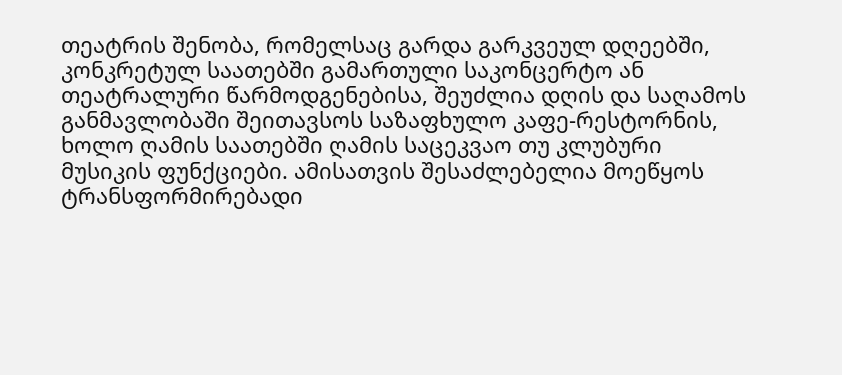თეატრის შენობა, რომელსაც გარდა გარკვეულ დღეებში, კონკრეტულ საათებში გამართული საკონცერტო ან თეატრალური წარმოდგენებისა, შეუძლია დღის და საღამოს განმავლობაში შეითავსოს საზაფხულო კაფე-რესტორნის, ხოლო ღამის საათებში ღამის საცეკვაო თუ კლუბური მუსიკის ფუნქციები. ამისათვის შესაძლებელია მოეწყოს ტრანსფორმირებადი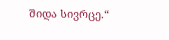შიდა სივრცე.“